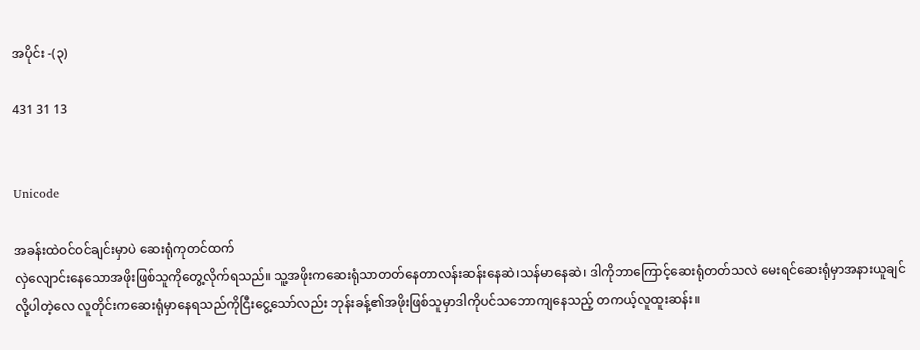အပိုင်း -(၃)

431 31 13


Unicode

အခန်းထဲဝင်ဝင်ချင်းမှာပဲ ဆေးရုံကုတင်ထက်
လှဲလျောင်းနေသောအဖိုးဖြစ်သူကိုတွေ့လိုက်ရသည်။ သူ့အဖိုးကဆေးရုံသာတတ်နေတာလန်းဆန်းနေဆဲ၊သန်မာနေဆဲ၊ ဒါကိုဘာကြောင့်ဆေးရုံတတ်သလဲ မေးရင်ဆေးရုံမှာအနားယူချင်လို့ပါတဲ့လေ လူတိုင်းကဆေးရုံမှာနေရသည်ကိုငြီးငွေ့သော်လည်း ဘုန်းခန့်၏အဖိုးဖြစ်သူမှာဒါကိုပင်သဘောကျနေသည့် တကယ့်လူထူးဆန်း။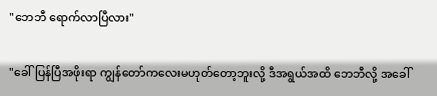"ဘေဘီ ရောက်လာပြီလား"

"ခေါ်ပြန်ပြီအဖိုးရာ ကျွန်တော်ကလေးမဟုတ်တော့ဘူးလို့ ဒီအရွယ်အထိ ဘေဘီလို့‌‌ အခေါ်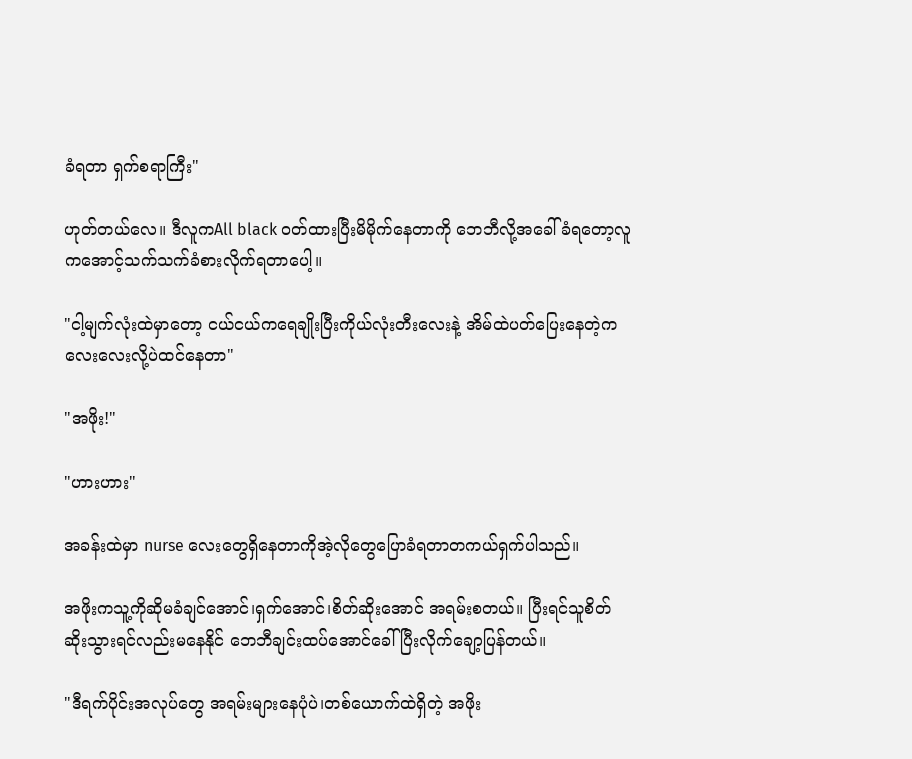ခံရတာ ရှက်စရာကြီး"

ဟုတ်တယ်လေ။ ဒီလူကAll black ဝတ်ထားပြီးမိမိုက်နေတာကို ဘေဘီလို့အခေါ်ခံရတော့လူကအောင့်သက်သက်ခံစားလိုက်ရတာ‌ပေါ့။

"ငါ့မျက်လုံးထဲမှာတော့ ငယ်ငယ်ကရေချိုးပြီးကိုယ်လုံးတီးလေးနဲ့ အိမ်ထဲပတ်ပြေးနေတဲ့ကလေးလေးလို့ပဲထင်နေတာ"

"အဖိုး!"

"ဟားဟား"

အခန်းထဲမှာ nurse လေးတွေရှိနေတာကိုအဲ့လိုတွေပြောခံရတာတကယ်ရှက်ပါသည်။

အဖိုးကသူ့ကိုဆိုမခံချင်အောင်၊ရှက်အောင်၊စိတ်ဆိုးအောင် အရမ်းစတယ်။ ပြီးရင်သူစိတ်ဆိုးသွားရင်လည်းမနေနိုင် ဘေဘီချင်းထပ်အောင်ခေါ်ပြီးလိုက်ချော့ပြန်တယ်။

"ဒီရက်ပိုင်းအလုပ်တွေ အရမ်းများနေပုံပဲ၊တစ်ယောက်ထဲရှိတဲ့ အဖိုး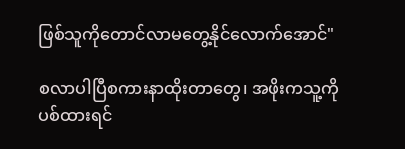ဖြစ်သူကိုတောင်လာမတွေ့နိုင်လောက်အောင်"

စလာပါပြီစကားနာထိုးတာတွေ၊ အဖိုးကသူ့ကိုပစ်ထားရင်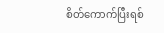စိတ်ကောက်ပြီးရစ်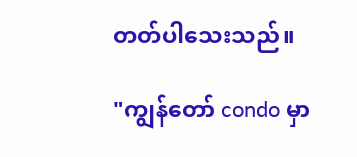တတ်ပါသေးသည်။

"ကျွန်တော် condo မှာ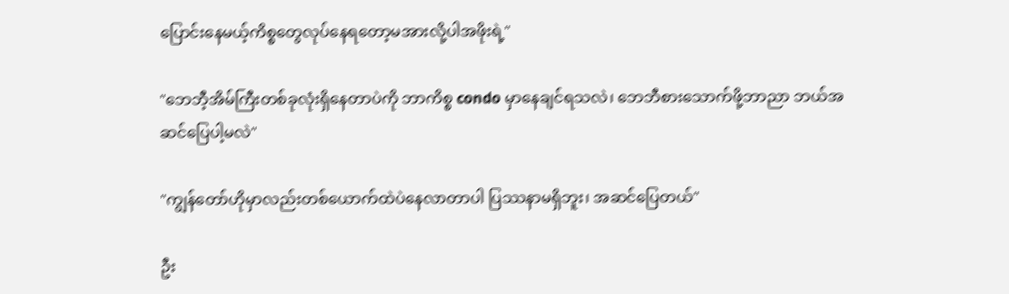ပြောင်းနေမယ့်ကိစ္စတွေလုပ်နေရတော့မအားလို့ပါအဖိုးရဲ့"

"ဘေဘီ့အိမ်ကြီးတစ်ခုလုံးရှိနေတာပဲကို ဘာကိစ္စ condo မှာနေချင်ရသလဲ၊ ဘေဘီစားသောက်ဖို့ဘာညာ ဘယ်အဆင်ပြေပါ့မလဲ"

"ကျွန်တော်ဟိုမှာလည်းတစ်ယောက်ထဲပဲနေလာတာပါ ပြဿနာမရှိဘူး၊ အဆင်ပြေတယ်"

ဦး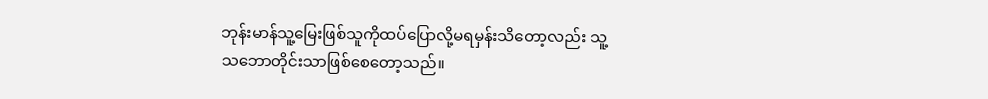ဘုန်းမာန်သူ့မြေးဖြစ်သူကိုထပ်ပြောလို့မရမှန်းသိတော့လည်း သူ့သဘောတိုင်းသာ‌ဖြစ်‌စေတော့သည်။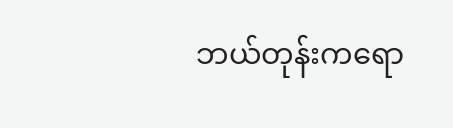ဘယ်တုန်းကရော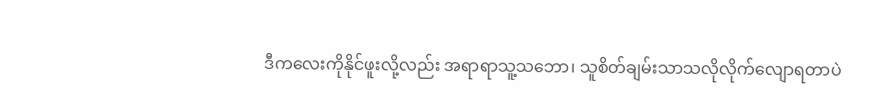ဒီကလေးကိုနိုင်ဖူးလို့လည်း အရာရာသူ့သဘော၊ သူစိတ်ချမ်းသာသလိုလိုက်လျောရတာပဲ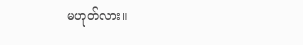မဟုတ်လား။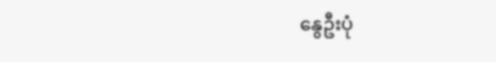နွေဦးပုံ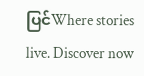ပြင်Where stories live. Discover now